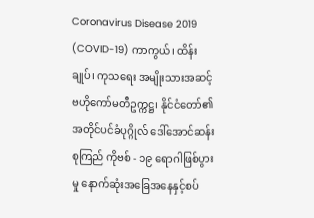Coronavirus Disease 2019 (COVID-19) ကာကွယ်၊ ထိန်းချုပ်၊ ကုသရေး အမျိုးသားအဆင့်ဗဟိုကော်မတီဥက္ကဋ္ဌ၊ နိုင်ငံတော်၏အတိုင်ပင်ခံပုဂ္ဂိုလ် ဒေါ်အောင်ဆန်းစုကြည် ကိုဗစ် - ၁၉ ရောဂါဖြစ်ပွားမှု နောက်ဆုံးအခြေအနေနှင့်စပ်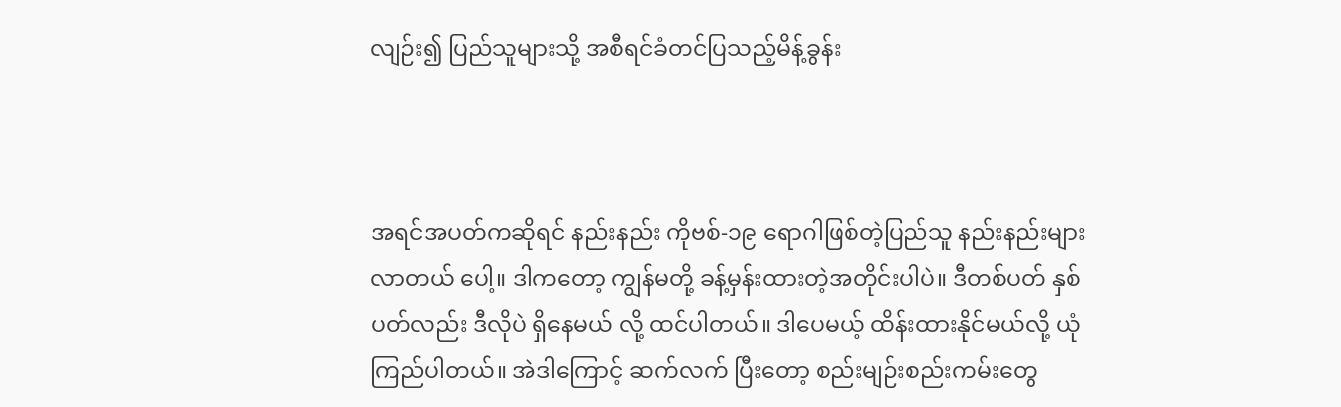လျဉ်း၍ ပြည်သူများသို့ အစီရင်ခံတင်ပြသည့်မိန့်ခွန်း



အရင်အပတ်ကဆိုရင် နည်းနည်း ကိုဗစ်-၁၉ ရောဂါဖြစ်တဲ့ပြည်သူ နည်းနည်းများလာတယ် ပေါ့။ ဒါကတော့ ကျွန်မတို့ ခန့်မှန်းထားတဲ့အတိုင်းပါပဲ။ ဒီတစ်ပတ် နှစ်ပတ်လည်း ဒီလိုပဲ ရှိနေမယ် လို့ ထင်ပါတယ်။ ဒါပေမယ့် ထိန်းထားနိုင်မယ်လို့ ယုံကြည်ပါတယ်။ အဲဒါကြောင့် ဆက်လက် ပြီးတော့ စည်းမျဉ်းစည်းကမ်းတွေ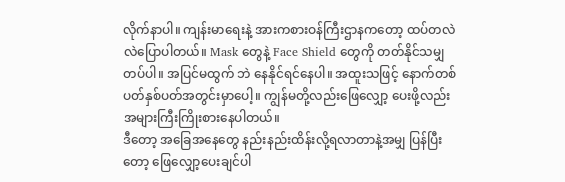လိုက်နာပါ။ ကျန်းမာရေးနဲ့ အားကစားဝန်ကြီးဌာနကတော့ ထပ်တလဲလဲပြောပါတယ်။ Mask တွေနဲ့ Face Shield တွေကို တတ်နိုင်သမျှတပ်ပါ။ အပြင်မထွက် ဘဲ နေနိုင်ရင်နေပါ။ အထူးသဖြင့် နောက်တစ်ပတ်နှစ်ပတ်အတွင်းမှာပေါ့။ ကျွန်မတို့လည်းဖြေလျှော့ ပေးဖို့လည်း အများကြီးကြိုးစားနေပါတယ်။
ဒီတော့ အခြေအနေတွေ နည်းနည်းထိန်းလို့ရလာတာနဲ့အမျှ ပြန်ပြီးတော့ ဖြေလျှော့ပေးချင်ပါ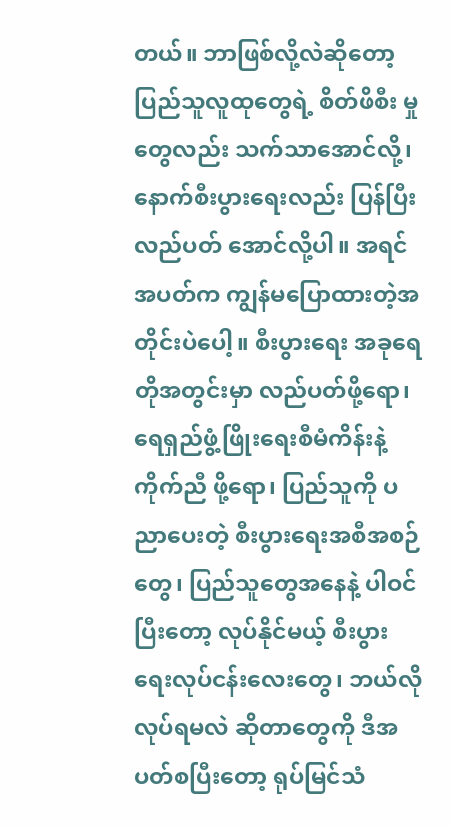တယ်။ ဘာဖြစ်လို့လဲဆိုတော့ ပြည်သူလူထုတွေရဲ့ စိတ်ဖိစီး မှုတွေလည်း သက်သာအောင်လို့၊ နောက်စီးပွားရေးလည်း ပြန်ပြီးလည်ပတ် အောင်လို့ပါ။ အရင်အပတ်က ကျွန်မပြောထားတဲ့အတိုင်းပဲပေါ့။ စီးပွားရေး အခုရေတိုအတွင်းမှာ လည်ပတ်ဖို့ရော၊ ရေရှည်ဖွံ့ဖြိုးရေးစီမံကိန်းနဲ့ ကိုက်ညီ ဖို့ရော၊ ပြည်သူကို ပညာပေးတဲ့ စီးပွားရေးအစီအစဉ်တွေ၊ ပြည်သူတွေအနေနဲ့ ပါဝင်ပြီးတော့ လုပ်နိုင်မယ့် စီးပွားရေးလုပ်ငန်းလေးတွေ၊ ဘယ်လိုလုပ်ရမလဲ ဆိုတာတွေကို ဒီအပတ်စပြီးတော့ ရုပ်မြင်သံ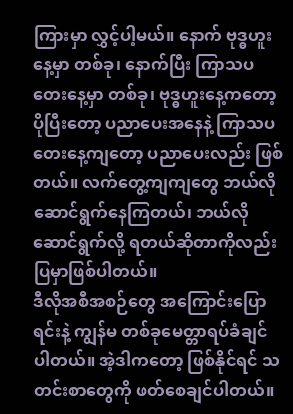ကြားမှာ လွှင့်ပါ့မယ်။ နောက် ဗုဒ္ဓဟူးနေ့မှာ တစ်ခု၊ နောက်ပြီး ကြာသပတေးနေ့မှာ တစ်ခု၊ ဗုဒ္ဓဟူးနေ့ကတော့ ပိုပြီးတော့ ပညာပေးအနေနဲ့ ကြာသပတေးနေ့ကျတော့ ပညာပေးလည်း ဖြစ်တယ်။ လက်တွေ့ကျကျတွေ ဘယ်လိုဆောင်ရွက်နေကြတယ်၊ ဘယ်လို ဆောင်ရွက်လို့ ရတယ်ဆိုတာကိုလည်း ပြမှာဖြစ်ပါတယ်။
ဒီလိုအစီအစဉ်တွေ အကြောင်းပြောရင်းနဲ့ ကျွန်မ တစ်ခုမေတ္တာရပ်ခံချင် ပါတယ်။ အဲ့ဒါကတော့ ဖြစ်နိုင်ရင် သတင်းစာတွေကို ဖတ်စေချင်ပါတယ်။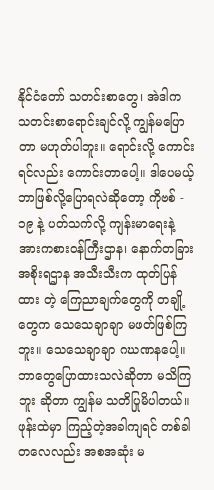နိုင်ငံတော် သတင်းစာတွေ၊ အဲဒါက သတင်းစာရောင်းချင်လို့ ကျွန်မပြောတာ မဟုတ်ပါဘူး။ ရောင်းလို့ ကောင်းရင်လည်း ကောင်းတာပေါ့။ ဒါပေမယ့် ဘာဖြစ်လို့ပြောရလဲဆိုတော့ ကိုဗစ် - ၁၉ နဲ့ ပတ်သက်လို့ ကျန်းမာရေးနဲ့ အားကစားဝန်ကြီးဌာန၊ နောက်တခြားအစိုးရဌာန အသီးသီးက ထုတ်ပြန်ထား တဲ့ ကြေညာချက်တွေကို တချို့တွေက သေသေချာချာ မဖတ်ဖြစ်ကြဘူး။ သေသေချာချာ ဂဃဏနပေါ့။ ဘာတွေပြောထားသလဲဆိုတာ မသိကြဘူး ဆိုတာ ကျွန်မ သတိပြုမိပါတယ်။ ဖုန်းထဲမှာ ကြည့်တဲ့အခါကျရင် တစ်ခါ တလေလည်း အစအဆုံး မ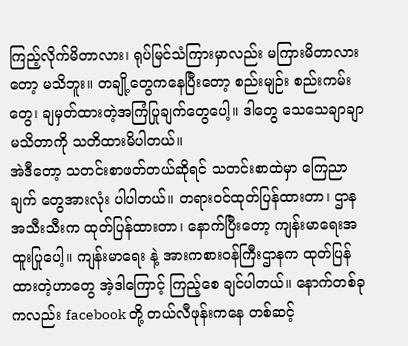ကြည့်လိုက်မိတာလား၊ ရုပ်မြင်သံကြားမှာလည်း မကြားမိတာလားတော့ မသိဘူး။ တချို့တွေကနေပြီးတော့ စည်းမျဉ်း စည်းကမ်းတွေ၊ ချမှတ်ထားတဲ့အကြံပြုချက်တွေပေါ့။ ဒါတွေ သေသေချာချာ မသိတာကို သတိထားမိပါတယ်။
အဲဒီတော့ သတင်းစာဖတ်တယ်ဆိုရင် သတင်းစာထဲမှာ ကြေညာချက် တွေအားလုံး ပါပါတယ်။ တရားဝင်ထုတ်ပြန်ထားတာ၊ ဌာနအသီးသီးက ထုတ်ပြန်ထားတာ၊ နောက်ပြီးတော့ ကျန်းမာရေးအထူးပြုပေါ့။ ကျန်းမာရေး နဲ့ အားကစားဝန်ကြီးဌာနက ထုတ်ပြန်ထားတဲ့ဟာတွေ အဲ့ဒါကြောင့် ကြည့်စေ ချင်ပါတယ်။ နောက်တစ်ခုကလည်း facebook တို့ တယ်လီဖုန်းကနေ တစ်ဆင့်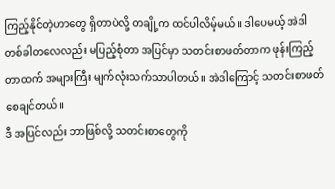ကြည့်နိုင်တဲ့ဟာတွေ ရှိတာပဲလို့ တချို့က ထင်ပါလိမ့်မယ်။ ဒါပေမယ့် အဲဒါ တစ်ခါတလေလည်း မပြည့်စုံတာ အပြင်မှာ သတင်းစာဖတ်တာက ဖုန်းကြည့် တာထက် အများကြီး မျက်လုံးသက်သာပါတယ်။ အဲဒါကြောင့် သတင်းစာဖတ် စေချင်တယ်။
ဒီ အပြင်လည်း ဘာဖြစ်လို့ သတင်းစာတွေကို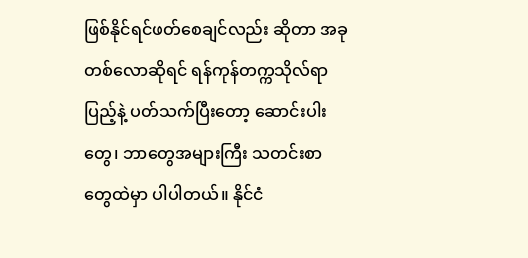ဖြစ်နိုင်ရင်ဖတ်စေချင်လည်း ဆိုတာ အခုတစ်လောဆိုရင် ရန်ကုန်တက္ကသိုလ်ရာပြည့်နဲ့ ပတ်သက်ပြီးတော့ ဆောင်းပါးတွေ၊ ဘာတွေအများကြီး သတင်းစာတွေထဲမှာ ပါပါတယ်။ နိုင်ငံ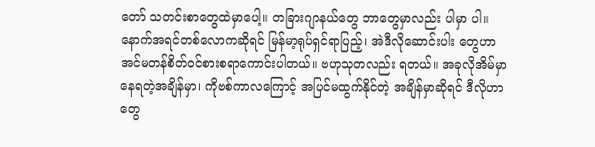တော် သတင်းစာတွေထဲမှာပေါ့။ တခြားဂျာနယ်တွေ ဘာတွေမှာလည်း ပါမှာ ပါ။ နောက်အရင်တစ်လောကဆိုရင် မြန်မာ့ရုပ်ရှင်ရာပြည့်၊ အဲဒီလိုဆောင်းပါး တွေဟာ အင်မတန်စိတ်ဝင်စားစရာကောင်းပါတယ်။ ဗဟုသုတလည်း ရတယ်။ အခုလိုအိမ်မှာနေရတဲ့အချိန်မှာ၊ ကိုဗစ်ကာလကြောင့် အပြင်မထွက်နိုင်တဲ့ အချိန်မှာဆိုရင် ဒီလိုဟာတွေ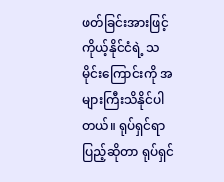ဖတ်ခြင်းအားဖြင့် ကိုယ့်နိုင်ငံရဲ့ သမိုင်းကြောင်းကို အများကြီးသိနိုင်ပါတယ်။ ရုပ်ရှင်ရာပြည့်ဆိုတာ ရုပ်ရှင်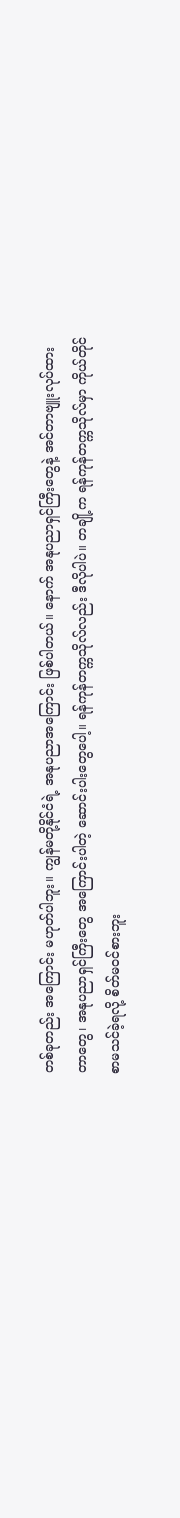တစ်ခုတည်း အကြောင်း မဟုတ်ပါဘူး။ ကျွန်မတို့နိုင်ငံရဲ့ အနုပညာအကြောင်း ဖြစ်ပါတယ်။ နောက် အနုပညာရှင်ကြီးတွေနဲ့ အင်တာဗျူးလုပ်ထားတာတွေ၊ အနုပညာရှင်ကြီးတွေ အကြောင်းပါတဲ့ ဆောင်းပါးတွေပေါ့။ ရန်ကုန်တက္ကသိုလ်လည်း ဒီလိုပါပဲ။ တချို့က ရန်ကုန်တက္ကသိုလ်မှာ ကိုယ်တိုင်စာမသင်ခဲ့ရလို့ စိတ်မဝင်စားဘူး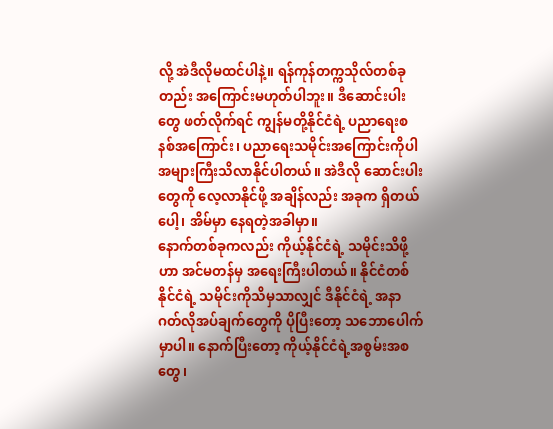လို့ အဲဒီလိုမထင်ပါနဲ့။ ရန်ကုန်တက္ကသိုလ်တစ်ခုတည်း အကြောင်းမဟုတ်ပါဘူး။ ဒီဆောင်းပါးတွေ ဖတ်လိုက်ရင် ကျွန်မတို့နိုင်ငံရဲ့ ပညာရေးစနစ်အကြောင်း၊ ပညာရေးသမိုင်းအကြောင်းကိုပါ အများကြီးသိလာနိုင်ပါတယ်။ အဲဒီလို ဆောင်းပါးတွေကို လေ့လာနိုင်ဖို့ အချိန်လည်း အခုက ရှိတယ်ပေါ့၊ အိမ်မှာ နေရတဲ့အခါမှာ။
နောက်တစ်ခုကလည်း ကိုယ့်နိုင်ငံရဲ့ သမိုင်းသိဖို့ဟာ အင်မတန်မှ အရေးကြီးပါတယ်။ နိုင်ငံတစ်နိုင်ငံရဲ့ သမိုင်းကိုသိမှသာလျှင် ဒီနိုင်ငံရဲ့ အနာဂတ်လိုအပ်ချက်တွေကို ပိုပြီးတော့ သဘောပေါက်မှာပါ။ နောက်ပြီးတော့ ကိုယ့်နိုင်ငံရဲ့အစွမ်းအစတွေ၊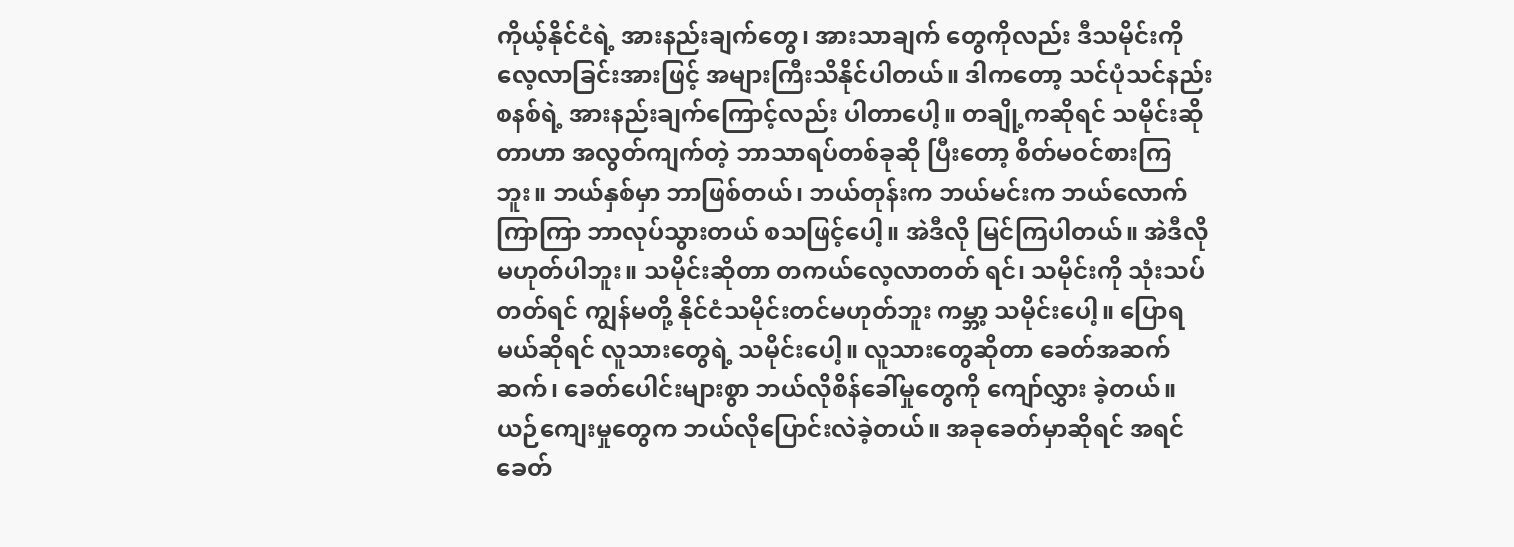ကိုယ့်နိုင်ငံ‌ရဲ့ အားနည်းချက်တွေ၊ အားသာချက် တွေကိုလည်း ဒီသမိုင်းကို လေ့လာခြင်းအားဖြင့် အများကြီးသိနိုင်ပါတယ်။ ဒါကတော့ သင်ပုံသင်နည်းစနစ်ရဲ့ အားနည်းချက်ကြောင့်လည်း ပါတာပေါ့။ တချို့ကဆိုရင် သမိုင်းဆိုတာဟာ အလွတ်ကျက်တဲ့ ဘာသာရပ်တစ်ခုဆို ပြီးတော့ စိတ်မဝင်စားကြဘူး။ ဘယ်နှစ်မှာ ဘာဖြစ်တယ်၊ ဘယ်တုန်းက ဘယ်မင်းက ဘယ်လောက်ကြာကြာ ဘာလုပ်သွားတယ် စသဖြင့်ပေါ့။ အဲဒီလို မြင်ကြပါတယ်။ အဲဒီလို မဟုတ်ပါဘူး။ သမိုင်းဆိုတာ တကယ်လေ့လာတတ် ရင်၊ သမိုင်းကို သုံးသပ်တတ်ရင် ကျွန်မတို့ နိုင်ငံသမိုင်းတင်မဟုတ်ဘူး ကမ္ဘာ့ သမိုင်းပေါ့။ ပြောရမယ်ဆိုရင် လူသားတွေရဲ့ သမိုင်းပေါ့။ လူသားတွေဆိုတာ ခေတ်အဆက်ဆက်၊ ခေတ်ပေါင်းများစွာ ဘယ်လိုစိန်ခေါ်မှုတွေကို ကျော်လွှား ခဲ့တယ်။ ယဉ်ကျေးမှုတွေက ဘယ်လိုပြောင်းလဲခဲ့တယ်။ အခုခေတ်မှာဆိုရင် အရင်ခေတ်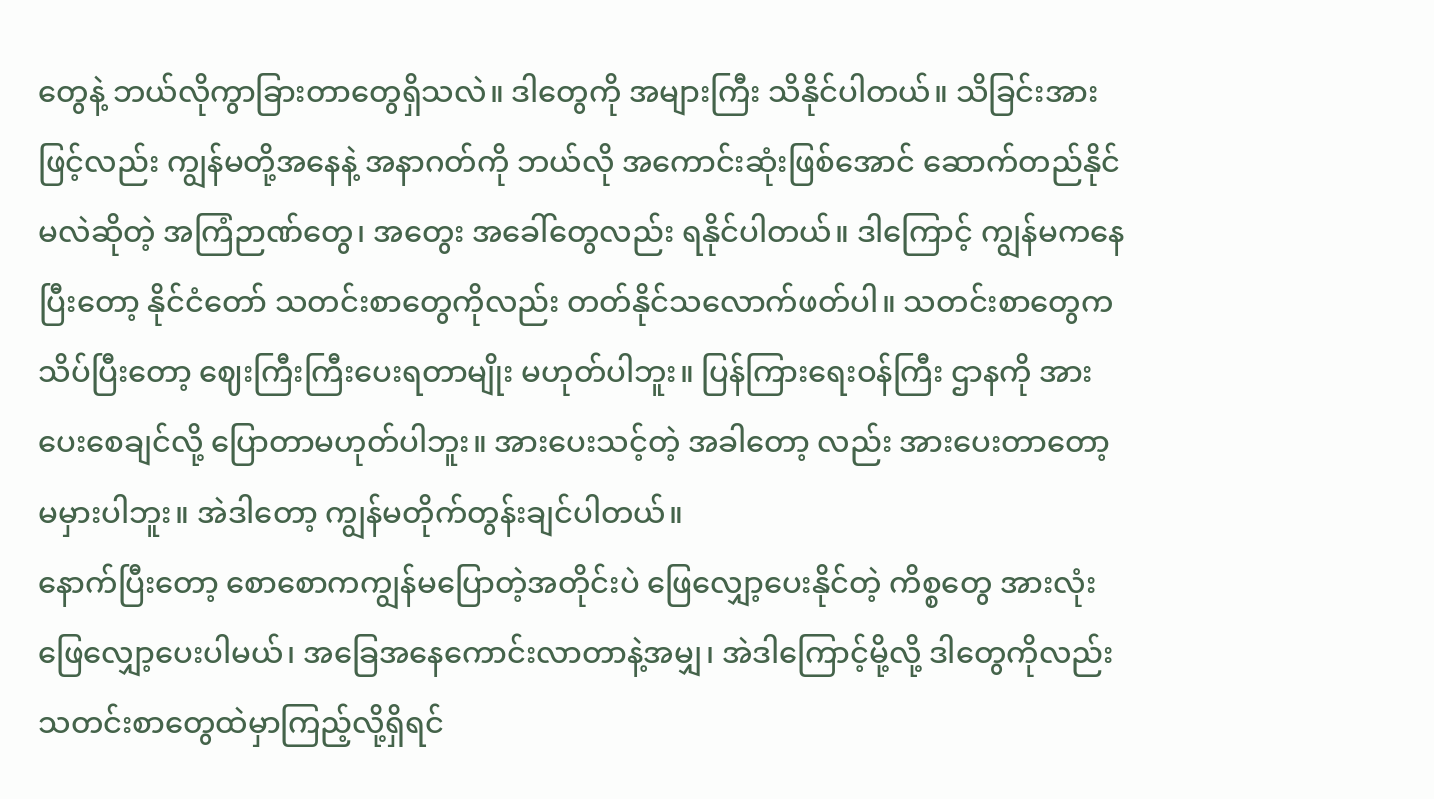တွေနဲ့ ဘယ်လိုကွာခြားတာတွေရှိသလဲ။ ဒါတွေကို အများကြီး သိနိုင်ပါတယ်။ သိခြင်းအားဖြင့်လည်း ကျွန်မတို့အနေနဲ့ အနာဂတ်ကို ဘယ်လို အကောင်းဆုံးဖြစ်အောင် ဆောက်တည်နိုင်မလဲဆိုတဲ့ အကြံဉာဏ်တွေ၊ အတွေး အခေါ်တွေလည်း ရနိုင်ပါတယ်။ ဒါကြောင့် ကျွန်မကနေပြီးတော့ နိုင်ငံတော် သတင်းစာတွေကိုလည်း တတ်နိုင်သလောက်ဖတ်ပါ။ သတင်းစာတွေက သိပ်ပြီးတော့ ဈေးကြီးကြီးပေးရတာမျိုး မဟုတ်ပါဘူး။ ပြန်ကြားရေးဝန်ကြီး ဌာနကို အားပေးစေချင်လို့ ပြောတာမဟုတ်ပါဘူး။ အားပေးသင့်တဲ့ အခါတော့ လည်း အားပေးတာတော့ မမှားပါဘူး။ အဲဒါတော့ ကျွန်မတိုက်တွန်းချင်ပါတယ်။
နောက်ပြီးတော့ စောစောကကျွန်မပြောတဲ့အတိုင်းပဲ ဖြေလျှော့ပေးနိုင်တဲ့ ကိစ္စတွေ အားလုံးဖြေလျှော့ပေးပါမယ်၊ အခြေအနေကောင်းလာတာနဲ့အမျှ၊ အဲဒါကြောင့်မို့လို့ ဒါတွေကိုလည်း သတင်းစာတွေထဲမှာကြည့်လို့ရှိရင်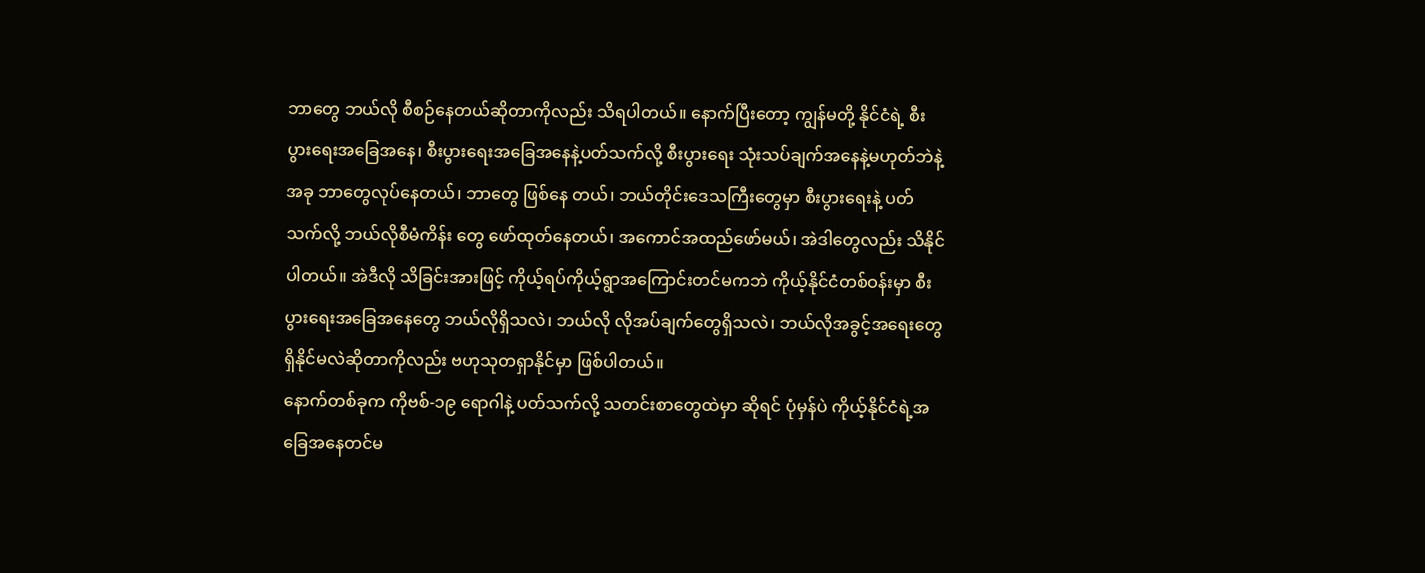ဘာတွေ ဘယ်လို စီစဉ်နေတယ်ဆိုတာကိုလည်း သိရပါတယ်။ နောက်ပြီးတော့ ကျွန်မတို့ နိုင်ငံရဲ့ စီးပွားရေးအခြေအနေ၊ စီးပွားရေးအခြေအနေနဲ့ပတ်သက်လို့ စီးပွားရေး သုံးသပ်ချက်အနေနဲ့မဟုတ်ဘဲနဲ့ အခု ဘာတွေလုပ်နေတယ်၊ ဘာတွေ ဖြစ်နေ တယ်၊ ဘယ်တိုင်းဒေသကြီးတွေမှာ စီးပွားရေးနဲ့ ပတ်သက်လို့ ဘယ်လိုစီမံကိန်း တွေ ဖော်ထုတ်နေတယ်၊ အကောင်အထည်ဖော်မယ်၊ အဲဒါတွေလည်း သိနိုင် ပါတယ်။ အဲဒီလို သိခြင်းအားဖြင့် ကိုယ့်ရပ်ကိုယ့်ရွာအကြောင်းတင်မကဘဲ ကိုယ့်နိုင်ငံတစ်ဝန်းမှာ စီးပွားရေးအခြေအနေတွေ ဘယ်လိုရှိသလဲ၊ ဘယ်လို လိုအပ်ချက်တွေရှိသလဲ၊ ဘယ်လိုအခွင့်အရေးတွေ ရှိနိုင်မလဲဆိုတာကိုလည်း ဗဟုသုတရှာနိုင်မှာ ဖြစ်ပါတယ်။
နောက်တစ်ခုက ကိုဗစ်-၁၉ ရောဂါနဲ့ ပတ်သက်လို့ သတင်းစာတွေထဲမှာ ဆိုရင် ပုံမှန်ပဲ ကိုယ့်နိုင်ငံရဲ့အခြေအနေတင်မ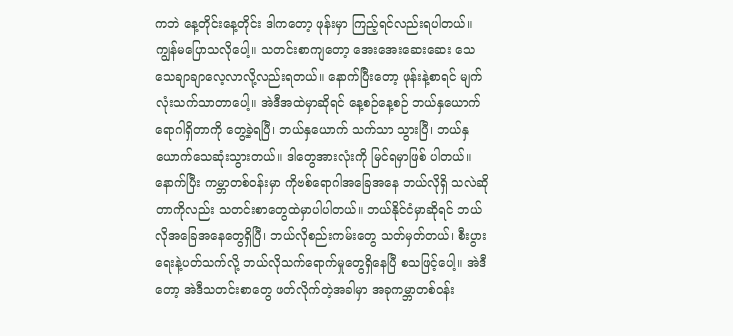ကဘဲ နေ့တိုင်းနေ့တိုင်း ဒါကတော့ ဖုန်းမှာ ကြည့်ရင်လည်းရပါတယ်။ ကျွန်မပြောသလိုပေါ့။ သတင်းစာကျတော့ အေးအေးဆေးဆေး သေသေချာချာလေ့လာလို့လည်းရတယ်။ နောက်ပြီးတော့ ဖုန်းနဲ့စာရင် မျက်လုံးသက်သာတာပေါ့။ အဲဒီအထဲမှာဆိုရင် နေ့စဉ်နေ့စဉ် ဘယ်နှယောက် ရောဂါရှိတာကို တွေ့ခဲ့ရပြီ၊ ဘယ်နှယောက် သက်သာ သွားပြီ၊ ဘယ်နှယောက်သေဆုံးသွားတယ်။ ဒါတွေအားလုံးကို မြင်ရမှာဖြစ် ပါတယ်။ နောက်ပြီး ကမ္ဘာတစ်ဝန်းမှာ ကိုဗစ်ရောဂါအခြေအနေ ဘယ်လိုရှိ သလဲဆိုတာကိုလည်း သတင်းစာတွေထဲမှာပါပါတယ်။ ဘယ်နိုင်ငံမှာဆိုရင် ဘယ်လိုအခြေအနေတွေရှိပြီ၊ ဘယ်လိုစည်းကမ်းတွေ သတ်မှတ်တယ်၊ စီးပွားရေးနဲ့ပတ်သက်လို့ ဘယ်လိုသက်ရောက်မှုတွေရှိနေပြီ စသဖြင့်ပေါ့။ အဲဒီတော့ အဲဒီသတင်းစာတွေ ဖတ်လိုက်တဲ့အခါမှာ အခုကမ္ဘာတစ်ဝန်း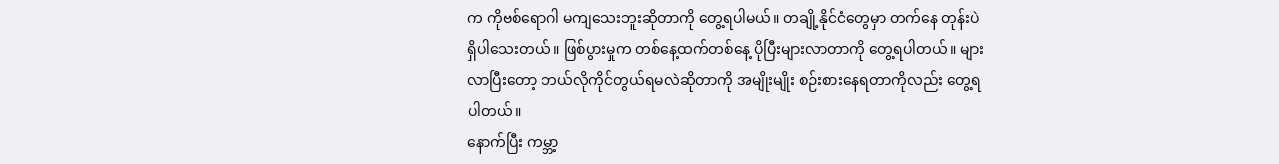က ကိုဗစ်ရောဂါ မကျသေးဘူးဆိုတာကို တွေ့ရပါမယ်။ တချို့နိုင်ငံတွေမှာ တက်နေ တုန်းပဲ ရှိပါသေးတယ်။ ဖြစ်ပွားမှုက တစ်နေ့ထက်တစ်နေ့ ပိုပြီးများလာတာကို တွေ့ရပါတယ်။ များလာပြီးတော့ ဘယ်လိုကိုင်တွယ်ရမလဲဆိုတာကို အမျိုးမျိုး စဉ်းစားနေရတာကိုလည်း တွေ့ရပါတယ်။
နောက်ပြီး ကမ္ဘာ့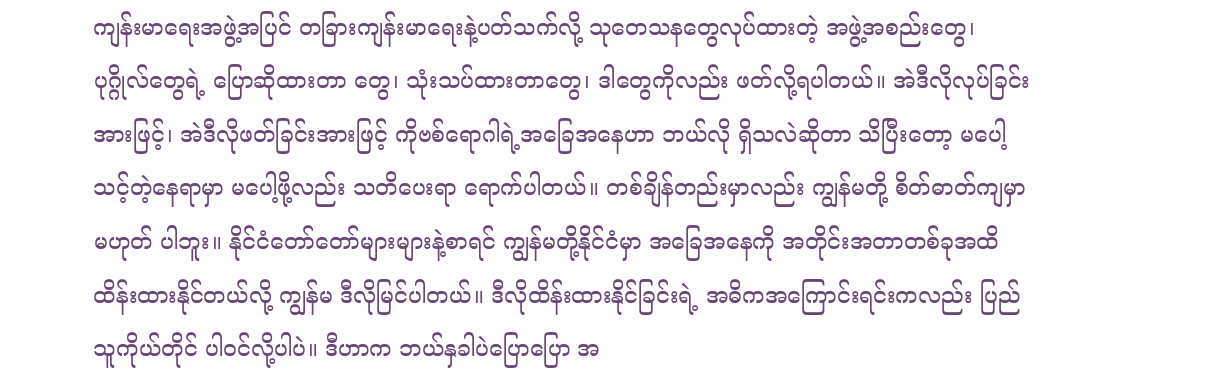ကျန်းမာရေးအဖွဲ့အပြင် တခြားကျန်းမာရေးနဲ့ပတ်သက်လို့ သုတေသနတွေလုပ်ထားတဲ့ အဖွဲ့အစည်းတွေ၊ ပုဂ္ဂိုလ်တွေရဲ့ ပြောဆိုထားတာ တွေ၊ သုံးသပ်ထားတာတွေ၊ ဒါတွေကိုလည်း ဖတ်လို့ရပါတယ်။ အဲဒီလိုလုပ်ခြင်း အားဖြင့်၊ အဲဒီလိုဖတ်ခြင်းအားဖြင့် ကိုဗစ်ရောဂါရဲ့အခြေအနေဟာ ဘယ်လို ရှိသလဲဆိုတာ သိပြီးတော့ မပေါ့သင့်တဲ့နေရာမှာ မပေါ့ဖို့လည်း သတိပေးရာ ရောက်ပါတယ်။ တစ်ချိန်တည်းမှာလည်း ကျွန်မတို့ စိတ်ဓာတ်ကျမှာ မဟုတ် ပါဘူး။ နိုင်ငံတော်တော်များများနဲ့စာရင် ကျွန်မတို့နိုင်ငံမှာ အခြေအနေကို အတိုင်းအတာတစ်ခုအထိ ထိန်းထားနိုင်တယ်လို့ ကျွန်မ ဒီလိုမြင်ပါတယ်။ ဒီလိုထိန်းထားနိုင်ခြင်းရဲ့ အဓိကအကြောင်းရင်းကလည်း ပြည်သူကိုယ်တိုင် ပါဝင်လို့ပါပဲ။ ဒီဟာက ဘယ်နှခါပဲပြောပြော အ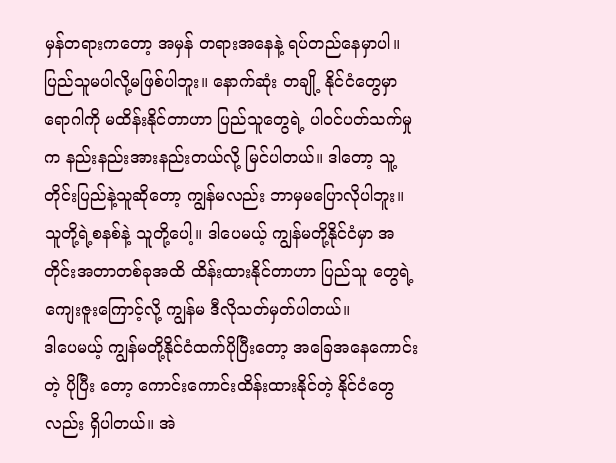မှန်တရားကတော့ အမှန် တရားအနေနဲ့ ရပ်တည်နေမှာပါ။ ပြည်သူမပါလို့မဖြစ်ပါဘူး။ နောက်ဆုံး တချို့ နိုင်ငံတွေမှာ ရောဂါကို မထိန်းနိုင်တာဟာ ပြည်သူတွေရဲ့ ပါဝင်ပတ်သက်မှုက နည်းနည်းအားနည်းတယ်လို့ မြင်ပါတယ်။ ဒါတော့ သူ့တိုင်းပြည်နဲ့သူဆိုတော့ ကျွန်မလည်း ဘာမှမပြောလိုပါဘူး။ သူတို့ရဲ့စနစ်နဲ့ သူတို့ပေါ့။ ဒါပေမယ့် ကျွန်မတို့နိုင်ငံမှာ အတိုင်းအတာတစ်ခုအထိ ထိန်းထားနိုင်တာဟာ ပြည်သူ တွေရဲ့ကျေးဇူးကြောင့်လို့ ကျွန်မ ဒီလိုသတ်မှတ်ပါတယ်။
ဒါပေမယ့် ကျွန်မတို့နိုင်ငံထက်ပိုပြီးတော့ အခြေအနေကောင်းတဲ့ ပိုပြီး တော့ ကောင်းကောင်းထိန်းထားနိုင်တဲ့ နိုင်ငံတွေလည်း ရှိပါတယ်။ အဲ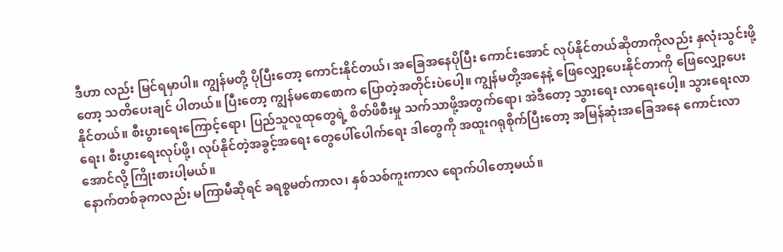ဒီဟာ လည်း မြင်ရမှာပါ။ ကျွန်မတို့ ပိုပြီးတော့ ကောင်းနိုင်တယ်၊ အခြေအနေပိုပြီး ကောင်းအောင် လုပ်နိုင်တယ်ဆိုတာကိုလည်း နှလုံးသွင်းဖို့တော့ သတိပေးချင် ပါတယ်။ ပြီးတော့ ကျွန်မစောစောက ပြောတဲ့အတိုင်းပဲပေါ့။ ကျွန်မတို့အနေနဲ့ ဖြေလျှော့ပေးနိုင်တာကို ဖြေလျှော့ပေးနိုင်တယ်။ စီးပွားရေးကြောင့်ရော၊ ပြည်သူလူထုတွေရဲ့ စိတ်ဖိစီးမှု သက်သာဖို့အတွက်ရော၊ အဲဒီတော့ သွားရေး လာရေးပေါ့။ သွားရေးလာရေး၊ စီးပွားရေးလုပ်ဖို့၊ လုပ်နိုင်တဲ့အခွင့်အရေး တွေပေါ်ပေါက်ရေး ဒါတွေကို အထူးဂရုစိုက်ပြီးတော့ အမြန်ဆုံးအခြေအနေ ကောင်းလာအောင်လို့ ကြိုးစားပါ့မယ်။
နောက်တစ်ခုကလည်း မကြာမီဆိုရင် ခရစ္စမတ်ကာလ၊ နှစ်သစ်ကူးကာလ ရောက်ပါတော့မယ်။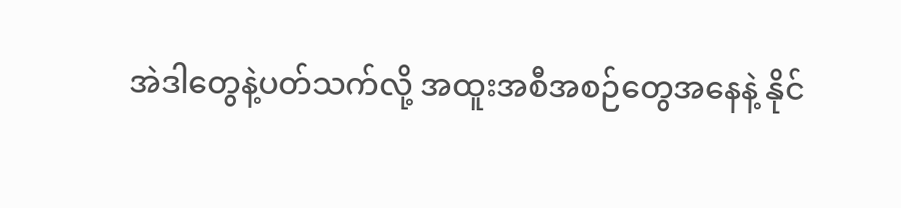အဲဒါတွေနဲ့ပတ်သက်လို့ အထူးအစီအစဉ်တွေအနေနဲ့ နိုင်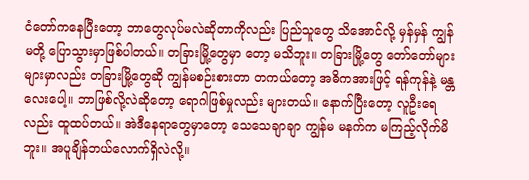ငံတော်ကနေပြီးတော့ ဘာတွေလုပ်မလဲဆိုတာကိုလည်း ပြည်သူတွေ သိအောင်လို့ မှန်မှန် ကျွန်မတို့ ပြောသွားမှာဖြစ်ပါတယ်။ တခြားမြို့တွေမှာ တော့ မသိဘူး။ တခြားမြို့တွေ တော်တော်များများမှာလည်း တခြားမြို့တွေဆို ကျွန်မစဉ်းစားတာ တကယ်တော့ အဓိကအားဖြင့် ရန်ကုန်နဲ့ မန္တလေးပေါ့။ ဘာဖြစ်လို့လဲဆိုတော့ ရောဂါဖြစ်မှုလည်း များတယ်။ နောက်ပြီးတော့ လူဦးရေ လည်း ထူထပ်တယ်။ အဲဒီနေရာတွေမှာတော့ သေသေချာချာ ကျွန်မ မနက်က မကြည့်လိုက်မိဘူး။ အပူချိန်ဘယ်လောက်ရှိလဲလို့။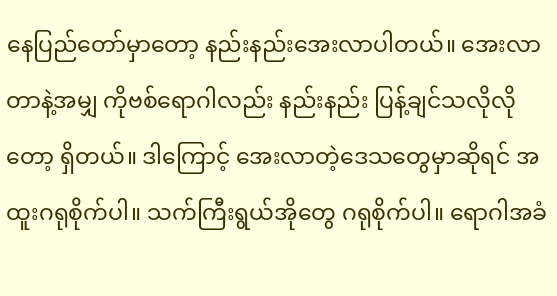နေပြည်တော်မှာတော့ နည်းနည်းအေးလာပါတယ်။ အေးလာတာနဲ့အမျှ ကိုဗစ်ရောဂါလည်း နည်းနည်း ပြန့်ချင်သလိုလိုတော့ ရှိတယ်။ ဒါကြောင့် အေးလာတဲ့ဒေသတွေမှာဆိုရင် အထူးဂရုစိုက်ပါ။ သက်ကြီးရွယ်အိုတွေ ဂရုစိုက်ပါ။ ရောဂါအခံ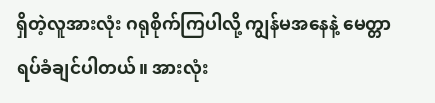ရှိတဲ့လူအားလုံး ဂရုစိုက်ကြပါလို့ ကျွန်မအနေနဲ့ မေတ္တာရပ်ခံချင်ပါတယ်။ အားလုံး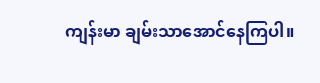ကျန်းမာ ချမ်းသာအောင်နေကြပါ။